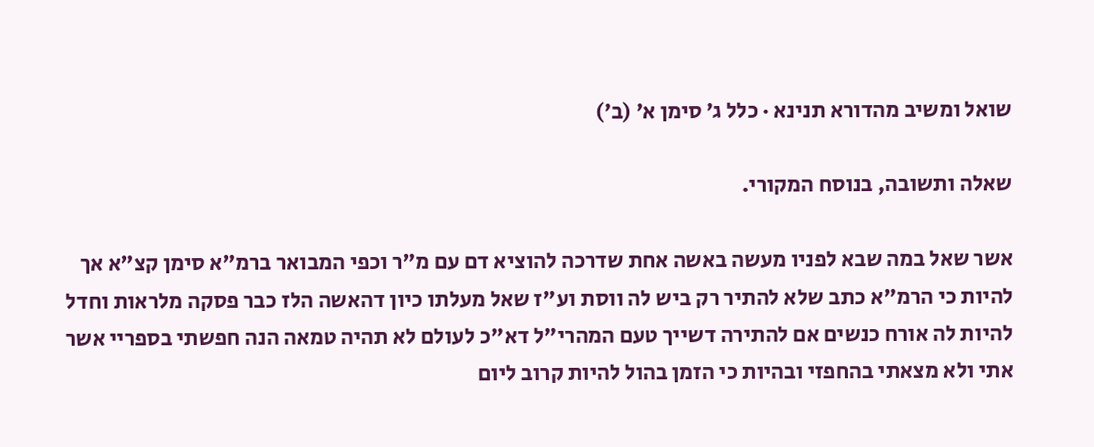שואל ומשיב מהדורא תנינא · כלל ג׳ סימן א׳ (ב׳)

שאלה ותשובה, בנוסח המקורי.

אשר שאל במה שבא לפניו מעשה באשה אחת שדרכה להוציא דם עם מ"ר וכפי המבואר ברמ"א סימן קצ"א אך להיות כי הרמ"א כתב שלא להתיר רק ביש לה ווסת וע"ז שאל מעלתו כיון דהאשה הלז כבר פסקה מלראות וחדל להיות לה אורח כנשים אם להתירה דשייך טעם המהרי"ל דא"כ לעולם לא תהיה טמאה הנה חפשתי בספריי אשר אתי ולא מצאתי בהחפזי ובהיות כי הזמן בהול להיות קרוב ליום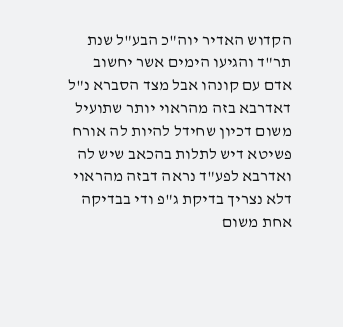הקדוש האדיר יוה"כ הבע"ל שנת תר"ד והגיעו הימים אשר יחשוב אדם עם קונהו אבל מצד הסברא נ"ל דאדרבא בזה מהראוי יותר שתועיל משום דכיון שחידל להיות לה אורח פשיטא דיש לתלות בהכאב שיש לה ואדרבא לפע"ד נראה דבזה מהראוי דלא נצריך בדיקת ג"פ ודי בבדיקה אחת משום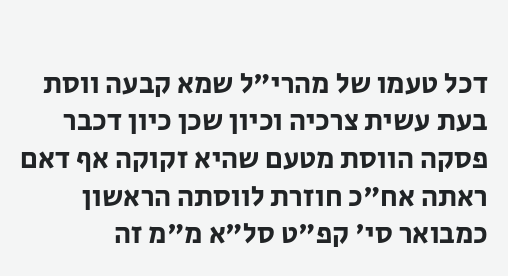דכל טעמו של מהרי"ל שמא קבעה ווסת בעת עשית צרכיה וכיון שכן כיון דכבר פסקה הווסת מטעם שהיא זקוקה אף דאם ראתה אח"כ חוזרת לווסתה הראשון כמבואר סי' קפ"ט סל"א מ"מ זה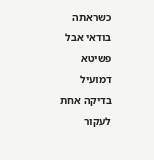כשראתה בודאי אבל פשיטא דמועיל בדיקה אחת לעקור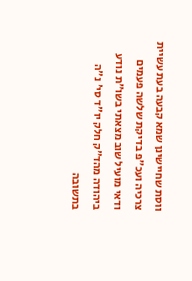ווסת שחיישינן שמא קבעה בעת עשיית צרכיה ועכ"פ בדיקת שלשה פעמים ודאי מועיל שוב מצאתי בשו"ת נודע ביהודה מהד"ק חלק יו"ד סי' נ"ה בתשובה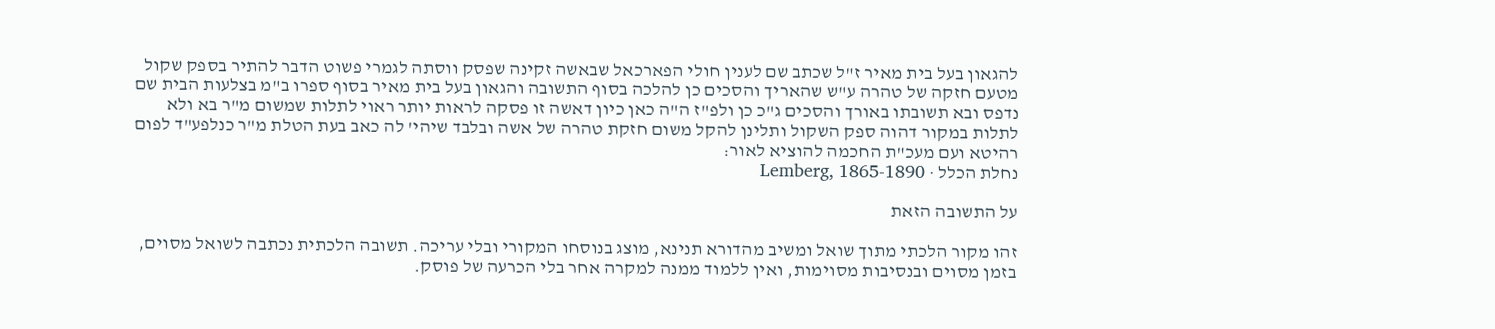להגאון בעל בית מאיר ז"ל שכתב שם לענין חולי הפארכאל שבאשה זקינה שפסק ווסתה לגמרי פשוט הדבר להתיר בספק שקול מטעם חזקה של טהרה ע"ש שהאריך והסכים כן להלכה בסוף התשובה והגאון בעל בית מאיר בסוף ספרו ב"מ בצלעות הבית שם נדפס ובא תשובתו באורך והסכים ג"כ כן ולפ"ז ה"ה כאן כיון דאשה זו פסקה לראות יותר ראוי לתלות שמשום מ"ר בא ולא לתלות במקור דהוה ספק השקול ותלינן להקל משום חזקת טהרה של אשה ובלבד שיהי' לה כאב בעת הטלת מ"ר כנלפע"ד לפום רהיטא ועם מעכ"ת החכמה להוציא לאור:
נחלת הכלל · Lemberg, 1865-1890

על התשובה הזאת

זהו מקור הלכתי מתוך שואל ומשיב מהדורא תנינא, מוצג בנוסחו המקורי ובלי עריכה. תשובה הלכתית נכתבה לשואל מסוים, בזמן מסוים ובנסיבות מסוימות, ואין ללמוד ממנה למקרה אחר בלי הכרעה של פוסק.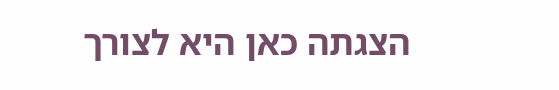הצגתה כאן היא לצורך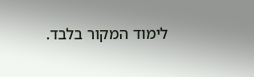לימוד המקור בלבד.